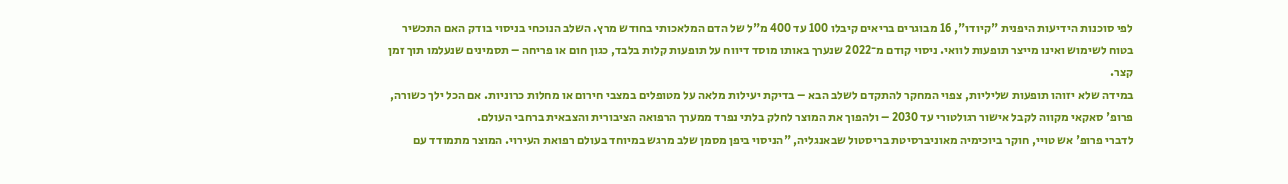לפי סוכנות הידיעות היפנית "קיודו", 16 מבוגרים בריאים קיבלו 100 עד 400 מ"ל של הדם המלאכותי בחודש מרץ. השלב הנוכחי בניסוי בודק האם התכשיר בטוח לשימוש ואינו מייצר תופעות לוואי. ניסוי קודם מ־2022 שנערך באותו מוסד דיווח על תופעות קלות בלבד, כגון חום או פריחה – תסמינים שנעלמו תוך זמן קצר.
במידה שלא יזוהו תופעות שליליות, צפוי המחקר להתקדם לשלב הבא – בדיקת יעילות מלאה על מטופלים במצבי חירום או מחלות כרוניות. אם הכל ילך כשורה, פרופ' סאקאי מקווה לקבל אישור רגולטורי עד 2030 – ולהפוך את המוצר לחלק בלתי נפרד ממערך הרפואה הציבורית והצבאית ברחבי העולם.
לדברי פרופ' אש טויי, חוקר ביוכימיה מאוניברסיטת בריסטול שבאנגליה, "הניסוי ביפן מסמן שלב מרגש במיוחד בעולם רפואת העירוי. המוצר מתמודד עם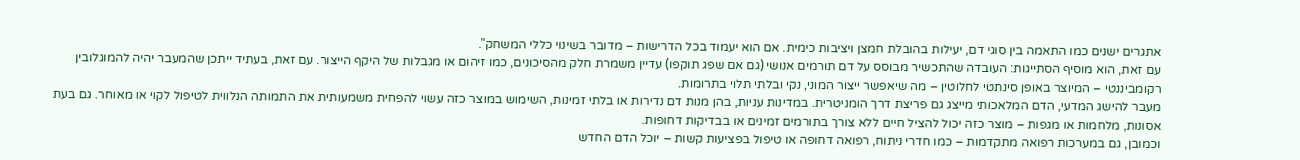אתגרים ישנים כמו התאמה בין סוגי דם, יעילות בהובלת חמצן ויציבות כימית. אם הוא יעמוד בכל הדרישות – מדובר בשינוי כללי המשחק".
עם זאת, הוא מוסיף הסתייגות: העובדה שהתכשיר מבוסס על דם תורמים אנושי (גם אם שפג תוקפו) עדיין משמרת חלק מהסיכונים, כמו זיהום או מגבלות של היקף הייצור. עם זאת, בעתיד ייתכן שהמעבר יהיה להמוגלובין רקומביננטי – המיוצר באופן סינתטי לחלוטין – מה שיאפשר ייצור המוני, נקי ובלתי תלוי בתרומות.
מעבר להישג המדעי, הדם המלאכותי מייצג גם פריצת דרך הומניטרית. במדינות עניות, בהן מנות דם נדירות או בלתי זמינות, השימוש במוצר כזה עשוי להפחית משמעותית את התמותה הנלווית לטיפול לקוי או מאוחר. גם בעת אסונות, מלחמות או מגפות – מוצר כזה יכול להציל חיים ללא צורך בתורמים זמינים או בבדיקות דחופות.
וכמובן, גם במערכות רפואה מתקדמות – כמו חדרי ניתוח, רפואה דחופה או טיפול בפציעות קשות – יוכל הדם החדש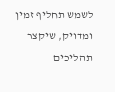לשמש תחליף זמין ומדויק, שיקצר תהליכים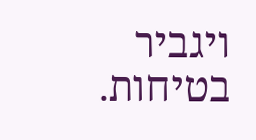ויגביר בטיחות.